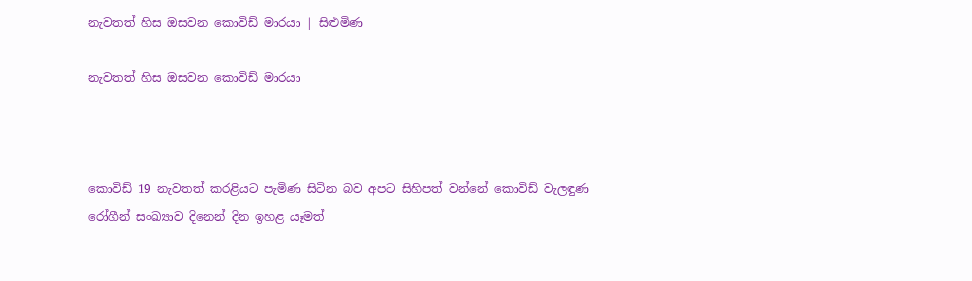නැවතත් හිස ඔසවන කොවිඩ් මාරයා | සිළුමිණ

නැවතත් හිස ඔසවන කොවිඩ් මාරයා



කොවිඩ් 19 නැවතත් කරළියට පැමිණ සිටින බව අපට සිහිපත් වන්නේ කොවිඩ් වැලඳුණ රෝගීන් සංඛ්‍යාව දිනෙන් දින ඉහළ යෑමත්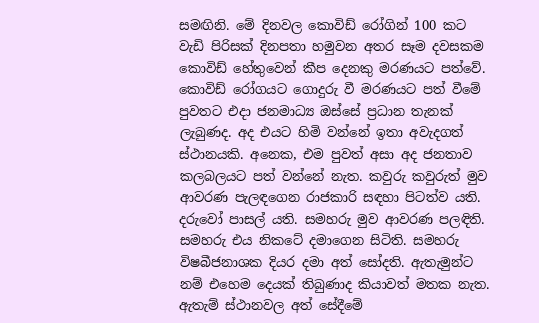සමඟිනි. මේ දිනවල කොවිඩ් රෝගින් 100 කට වැඩි පිරිසක් දිනපතා හමුවන අතර සෑම දවසකම කොවිඩ් හේතුවෙන් කීප දෙනකු මරණයට පත්වේ. කොවිඩ් රෝගයට ගොදුරු වී මරණයට පත් වීමේ පුවතට එදා ජනමාධ්‍ය ඔස්සේ ප්‍රධාන තැනක් ලැබුණද. අද එයට හිමි වන්නේ ඉතා අවැදගත් ස්ථානයකි. අනෙක, එම පුවත් අසා අද ජනතාව කලබලයට පත් වන්නේ නැත. කවුරු කවුරුත් මුව ආවරණ පැලඳගෙන රාජකාරි සඳහා පිටත්ව යති. දරුවෝ පාසල් යති. සමහරු මුව ආවරණ පලඳිති. සමහරු එය නිකටේ දමාගෙන සිටිති. සමහරු විෂබීජනාශක දියර දමා අත් සෝදති. ඇතැමුන්ට නම් එහෙම දෙයක් තිබුණාද කියාවත් මතක නැත. ඇතැම් ස්ථානවල අත් සේදීමේ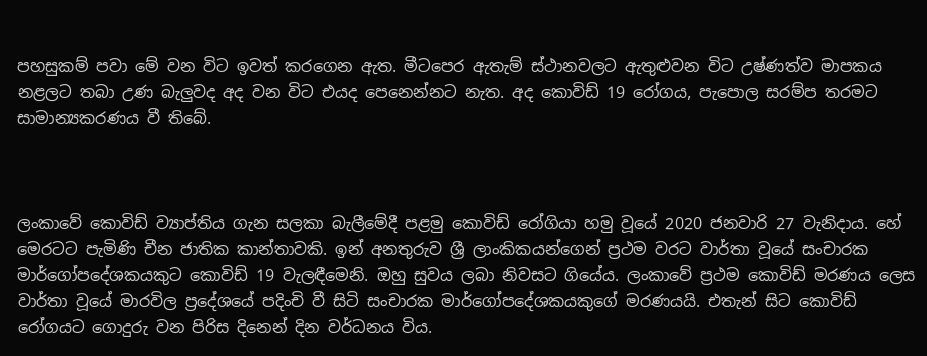පහසුකම් පවා මේ වන විට ඉවත් කරගෙන ඇත. මීටපෙර ඇතැම් ස්ථානවලට ඇතුළුවන විට උෂ්ණත්ව මාපකය නළලට තබා උණ බැලුවද අද වන විට එයද පෙනෙන්නට නැත. අද කොවිඩ් 19 රෝගය, පැපොල සරම්ප තරමට සාමාන්‍යකරණය වී තිබේ.



ලංකාවේ කොවිඩ් ව්‍යාප්තිය ගැන සලකා බැලීමේදී පළමු කොවිඩ් රෝගියා හමු වූයේ 2020 ජනවාරි 27 වැනිදාය. හේ මෙරටට පැමිණි චීන ජාතික කාන්තාවකි. ඉන් අනතුරුව ශ්‍රී ලාංකිකයන්ගෙන් ප්‍රථම වරට වාර්තා වූයේ සංචාරක මාර්ගෝපදේශකයකුට කොවිඩ් 19 වැලඳීමෙනි. ඔහු සුවය ලබා නිවසට ගියේය. ලංකාවේ ප්‍රථම කොවිඩ් මරණය ලෙස වාර්තා වූයේ මාරවිල ප්‍රදේශයේ පදිංචි වී සිටි සංචාරක මාර්ගෝපදේශකයකුගේ මරණයයි. එතැන් සිට කොවිඩ් රෝගයට ගොදුරු වන පිරිස දිනෙන් දින වර්ධනය විය.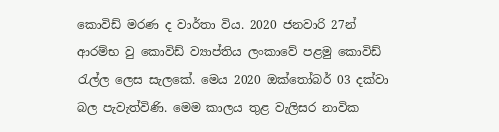කොවිඩ් මරණ ද වාර්තා විය. 2020 ජනවාරි 27න් ආරම්භ වු කොවිඩ් ව්‍යාප්තිය ලංකාවේ පළමු කොවිඩ් රැල්ල ලෙස සැලකේ. මෙය 2020 ඔක්තෝබර් 03 දක්වා බල පැවැත්විණි. මෙම කාලය තුළ වැලිසර නාවික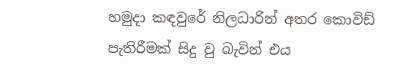හමුදා කඳවුරේ නිලධාරින් අතර කොවිඩ් පැතිරීමක් සිදු වු බැවින් එය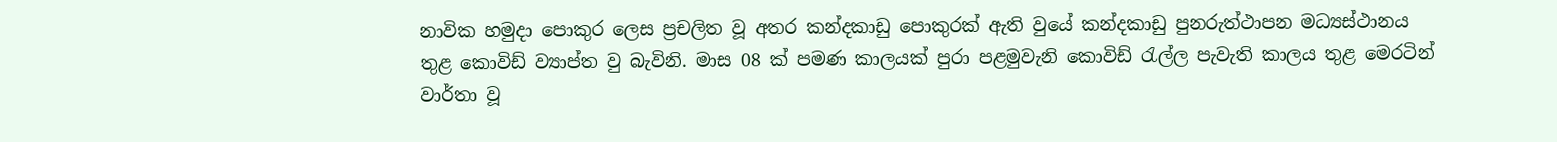නාවික හමුදා පොකුර ලෙස ප්‍රචලිත වූ අතර කන්දකාඩු පොකුරක් ඇති වුයේ කන්දකාඩු පුනරුත්ථාපන මධ්‍යස්ථානය තුළ කොවිඩ් ව්‍යාප්ත වු බැවිනි. මාස 08 ක් පමණ කාලයක් පුරා පළමුවැනි කොවිඩ් රැල්ල පැවැති කාලය තුළ මෙරටින් වාර්තා වූ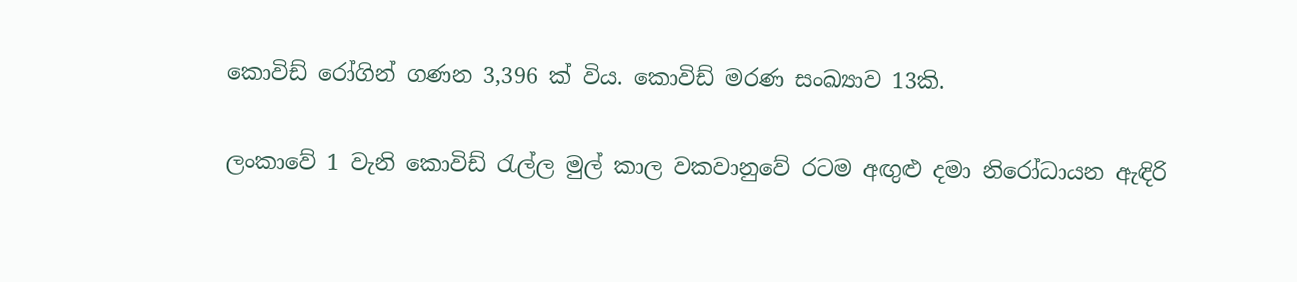කොවිඩ් රෝගින් ගණන 3,396 ක් විය. කොවිඩ් මරණ සංඛ්‍යාව 13කි.

ලංකාවේ 1 වැනි කොවිඩ් රැල්ල මුල් කාල වකවානුවේ රටම අඟුළු දමා නිරෝධායන ඇඳිරි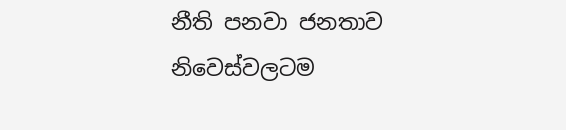නීති පනවා ජනතාව නිවෙස්වලටම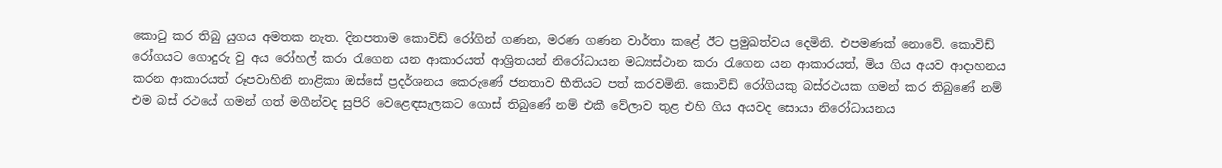කොටු කර තිබු යුගය අමතක නැත. දිනපතාම කොවිඩ් රෝගින් ගණන, මරණ ගණන වාර්තා කළේ ඊට ප්‍රමුඛත්වය දෙමිනි. එපමණක් නොවේ. කොවිඩ් රෝගයට ගොදුරු වු අය රෝහල් කරා රැගෙන යන ආකාරයත් ආශ්‍රිතයන් නිරෝධායන මධ්‍යස්ථාන කරා රැගෙන යන ආකාරයත්, මිය ගිය අයව ආදාහනය කරන ආකාරයත් රූපවාහිනි නාළිකා ඔස්සේ ප්‍රදර්ශනය කෙරුණේ ජනතාව භීතියට පත් කරවමිනි. කොවිඩ් රෝගියකු බස්රථයක ගමන් කර තිබුණේ නම් එම බස් රථයේ ගමන් ගත් මගීන්වද සුපිරි වෙළෙඳසැලකට ගොස් තිබුණේ නම් එකී වේලාව තුළ එහි ගිය අයවද සොයා නිරෝධායනය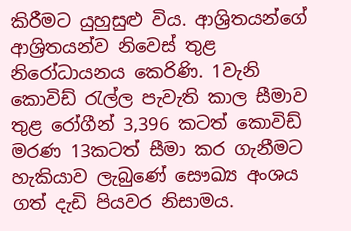කිරීමට යුහුසුළු විය. ආශ්‍රිතයන්ගේ ආශ්‍රිතයන්ව නිවෙස් තුළ නිරෝධායනය කෙරිණි. 1වැනි කොවිඩ් රැල්ල පැවැති කාල සීමාව තුළ රෝගීන් 3,396 කටත් කොවිඩ් මරණ 13කටත් සීමා කර ගැනීමට හැකියාව ලැබුණේ සෞඛ්‍ය අංශය ගත් දැඩි පියවර නිසාමය.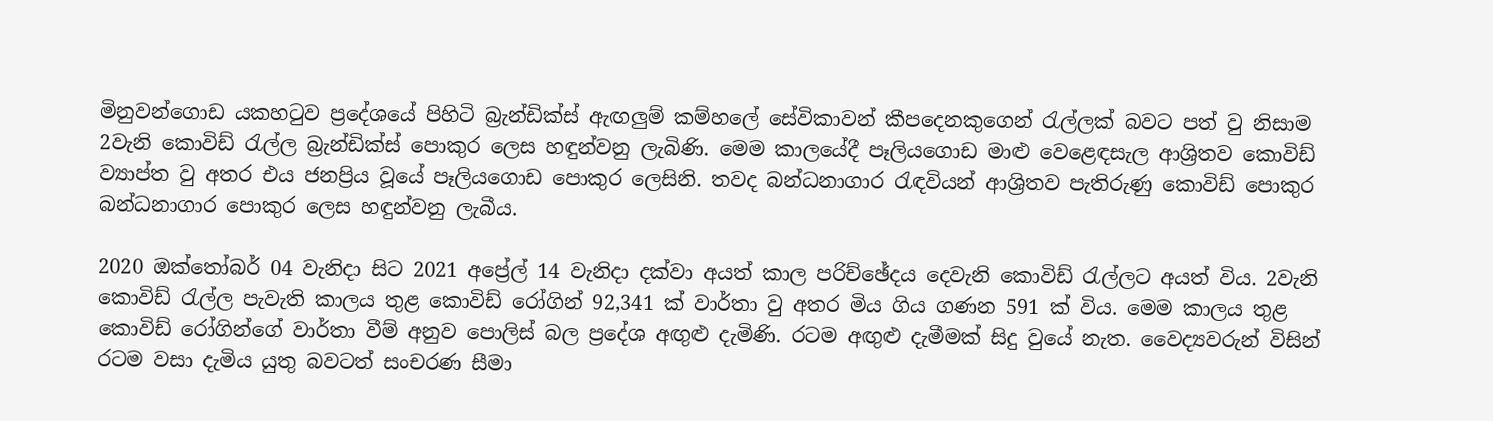මිනුවන්ගොඩ යකහටුව ප්‍රදේශයේ පිහිටි බ්‍රැන්ඩික්ස් ඇඟලුම් කම්හලේ සේවිකාවන් කීපදෙනකුගෙන් රැල්ලක් බවට පත් වු නිසාම 2වැනි කොවිඩ් රැල්ල බ්‍රැන්ඩික්ස් පොකුර ලෙස හඳුන්වනු ලැබිණි. මෙම කාලයේදී පෑලියගොඩ මාළු වෙළෙඳසැල ආශ්‍රිතව කොවිඩ් ව්‍යාප්ත වු අතර එය ජනප්‍රිය වූයේ පෑලියගොඩ පොකුර ලෙසිනි. තවද බන්ධනාගාර රැඳවියන් ආශ්‍රිතව පැතිරුණු කොවිඩ් පොකුර බන්ධනාගාර පොකුර ලෙස හඳුන්වනු ලැබීය.

2020 ඔක්තෝබර් 04 වැනිදා සිට 2021 අප්‍රේල් 14 වැනිදා දක්වා අයත් කාල පරිච්ඡේදය දෙවැනි කොවිඩ් රැල්ලට අයත් විය. 2වැනි කොවිඩ් රැල්ල පැවැති කාලය තුළ කොවිඩ් රෝගින් 92,341 ක් වාර්තා වු අතර මිය ගිය ගණන 591 ක් විය. මෙම කාලය තුළ කොවිඩ් රෝගින්ගේ වාර්තා වීම් අනුව පොලිස් බල ප්‍රදේශ අඟුළු දැමිණි. රටම අඟුළු දැමීමක් සිදු වුයේ නැත. වෛද්‍යවරුන් විසින් රටම වසා දැමිය යුතු බවටත් සංචරණ සීමා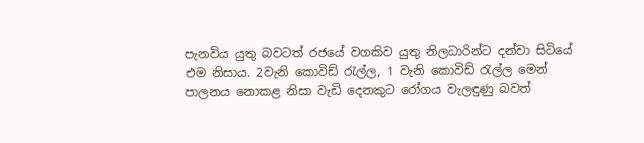පැනවිය යුතු බවටත් රජයේ වගකිව යුතු නිලධාරින්ට දන්වා සිටියේ එම නිසාය. 2වැනි කොවිඩ් රැල්ල, 1 වැනි කොවිඩ් රැල්ල මෙන් පාලනය නොකළ නිසා වැඩි දෙනකුට රෝගය වැලඳුණු බවත්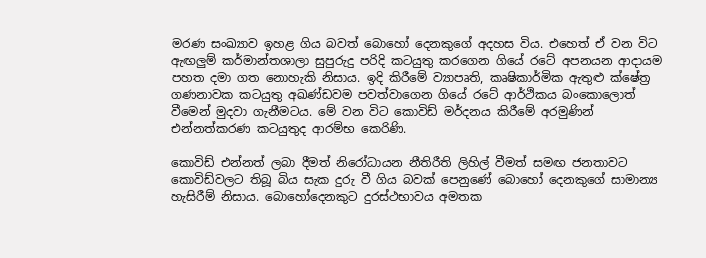මරණ සංඛ්‍යාව ඉහළ ගිය බවත් බොහෝ දෙනකුගේ අදහස විය. එහෙත් ඒ වන විට ඇඟලුම් කර්මාන්තශාලා සුපුරුදු පරිදි කටයුතු කරගෙන ගියේ රටේ අපනයන ආදායම පහත දමා ගත නොහැකි නිසාය. ඉදි කිරීමේ ව්‍යාපෘති, කෘෂිකාර්මික ඇතුළු ක්ෂේත්‍ර ගණනාවක කටයුතු අඛණ්ඩවම පවත්වාගෙන ගියේ රටේ ආර්ථිකය බංකොලොත් වීමෙන් මුදවා ගැනීමටය. මේ වන විට කොවිඩ් මර්දනය කිරීමේ අරමුණින් එන්නත්කරණ කටයුතුද ආරම්භ කෙරිණි.

කොවිඩ් එන්නත් ලබා දීමත් නිරෝධායන නීතිරීති ලිහිල් වීමත් සමඟ ජනතාවට කොවිඩ්වලට තිබූ බිය සැක දුරු වී ගිය බවක් පෙනුණේ බොහෝ දෙනකුගේ සාමාන්‍ය හැසිරීම් නිසාය. බොහෝදෙනකුට දුරස්ථභාවය අමතක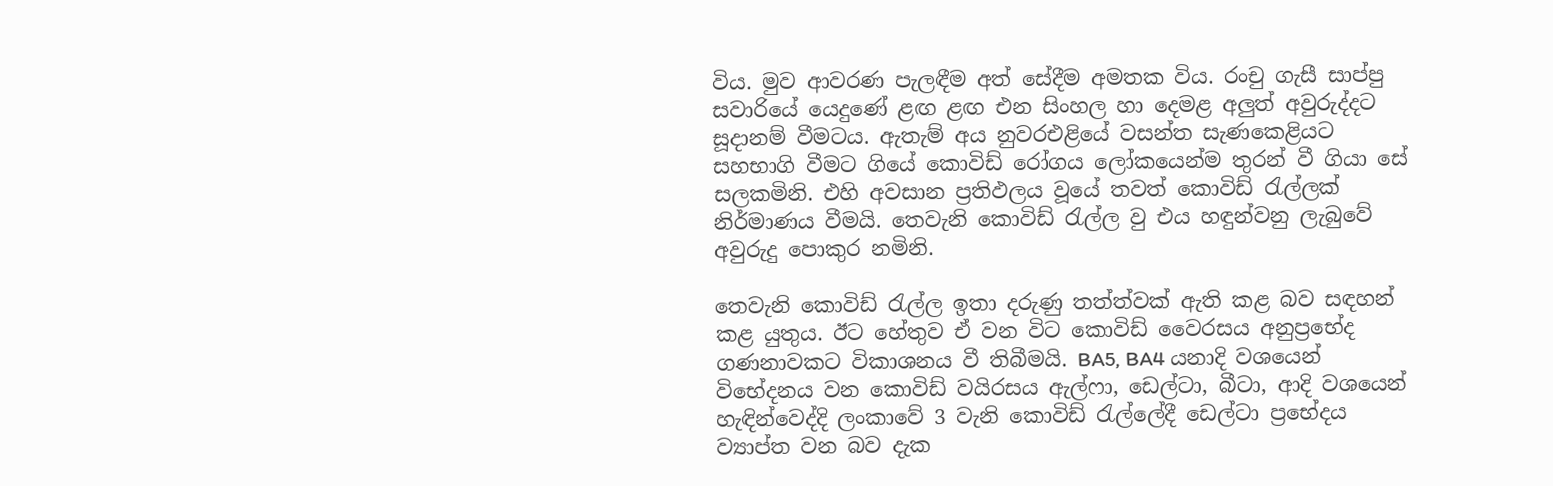විය. මුව ආවරණ පැලඳීම අත් සේදීම අමතක විය. රංචු ගැසී සාප්පු සවාරියේ යෙදුණේ ළඟ ළඟ එන සිංහල හා දෙමළ අලුත් අවුරුද්දට සූදානම් වීමටය. ඇතැම් අය නුවරඑළියේ වසන්ත සැණකෙළියට සහභාගි වීමට ගියේ කොවිඩ් රෝගය ලෝකයෙන්ම තුරන් වී ගියා සේ සලකමිනි. එහි අවසාන ප්‍රතිඵලය වූයේ තවත් කොවිඩ් රැල්ලක් නිර්මාණය වීමයි. තෙවැනි කොවිඩ් රැල්ල වු එය හඳුන්වනු ලැබුවේ අවුරුදු පොකුර නමිනි.

තෙවැනි කොවිඩ් රැල්ල ඉතා දරුණු තත්ත්වක් ඇති කළ බව සඳහන් කළ යුතුය. ඊට හේතුව ඒ වන විට කොවිඩ් වෛරසය අනුප්‍රභේද ගණනාවකට විකාශනය වී තිබීමයි. BA5, BA4 යනාදි වශයෙන් විභේදනය වන කොවිඩ් වයිරසය ඇල්ෆා, ඩෙල්ටා, බීටා, ආදි වශයෙන් හැඳින්වෙද්දි ලංකාවේ 3 වැනි කොවිඩ් රැල්ලේදී ඩෙල්ටා ප්‍රභේදය ව්‍යාප්ත වන බව දැක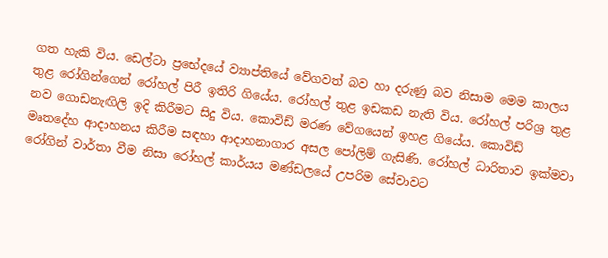ගත හැකි විය. ඩෙල්ටා ප්‍රභේදයේ ව්‍යාප්තියේ වේගවත් බව හා දරුණු බව නිසාම මෙම කාලය තුළ රෝගින්ගෙන් රෝහල් පිරී ඉතිරි ගියේය. රෝහල් තුළ ඉඩකඩ නැති විය. රෝහල් පරිශ්‍ර තුළ නව ගොඩනැඟිලි ඉදි කිරීමට සිදු විය. කොවිඩ් මරණ වේගයෙන් ඉහළ ගියේය. කොවිඩ් මෘතදේහ ආදාහනය කිරීම සඳහා ආදාහනාගාර අසල පෝලිම් ගැසිණි. රෝහල් ධාරිතාව ඉක්මවා රෝගින් වාර්තා වීම නිසා රෝහල් කාර්යය මණ්ඩලයේ උපරිම සේවාවට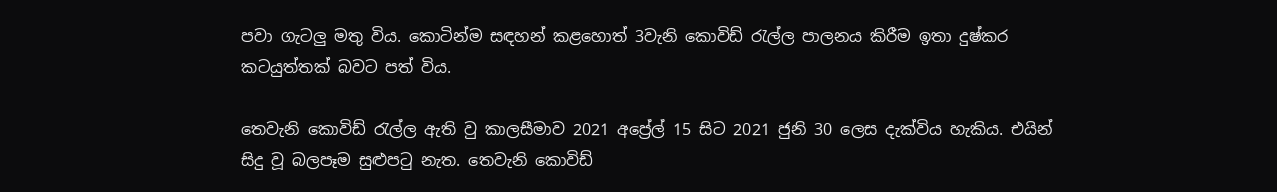පවා ගැටලු මතු විය. කොටින්ම සඳහන් කළහොත් 3වැනි කොවිඩ් රැල්ල පාලනය කිරීම ඉතා දුෂ්කර කටයුත්තක් බවට පත් විය.

තෙවැනි කොවිඩ් රැල්ල ඇති වු කාලසීමාව 2021 අප්‍රේල් 15 සිට 2021 ජුනි 30 ලෙස දැක්විය හැකිය. එයින් සිදු වූ බලපෑම සුළුපටු නැත. තෙවැනි කොවිඩ්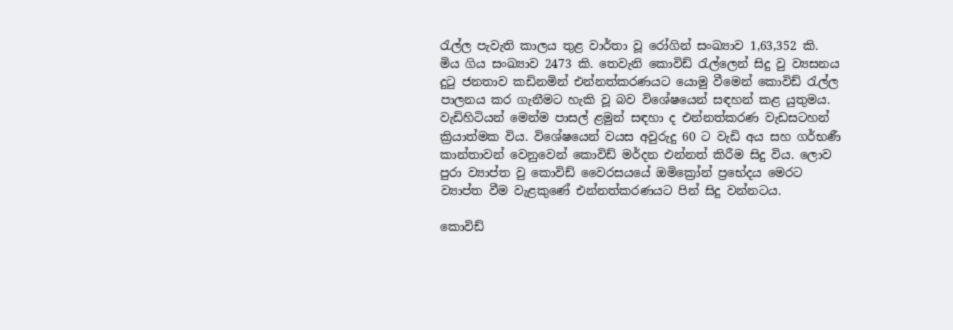රැල්ල පැවැති කාලය තුළ වාර්තා වූ රෝගින් සංඛ්‍යාව 1,63,352 කි. මිය ගිය සංඛ්‍යාව 2473 කි. තෙවැනි කොවිඩ් රැල්ලෙන් සිදු වු ව්‍යසනය දුටු ජනතාව කඩිනමින් එන්නත්කරණයට යොමු වීමෙන් කොවිඩ් රැල්ල පාලනය කර ගැනීමට හැකි වූ බව විශේෂයෙන් සඳහන් කළ යුතුමය. වැඩිහිටියන් මෙන්ම පාසල් ළමුන් සඳහා ද එන්නත්කරණ වැඩසටහන් ක්‍රියාත්මක විය. විශේෂයෙන් වයස අවුරුදු 60 ට වැඩි අය සහ ගර්භණී කාන්තාවන් වෙනුවෙන් කොවිඩ් මර්දන එන්නත් කිරීම සිදු විය. ලොව පුරා ව්‍යාප්ත වු කොවිඩ් වෛරසයයේ ඔමික්‍රෝන් ප්‍රභේදය මෙරට ව්‍යාප්ත වීම වැළකුණේ එන්නත්කරණයට පින් සිදු වන්නටය.

කොවිඩ්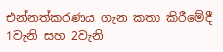එන්නත්කරණය ගැන කතා කිරීමේදී 1වැනි සහ 2වැනි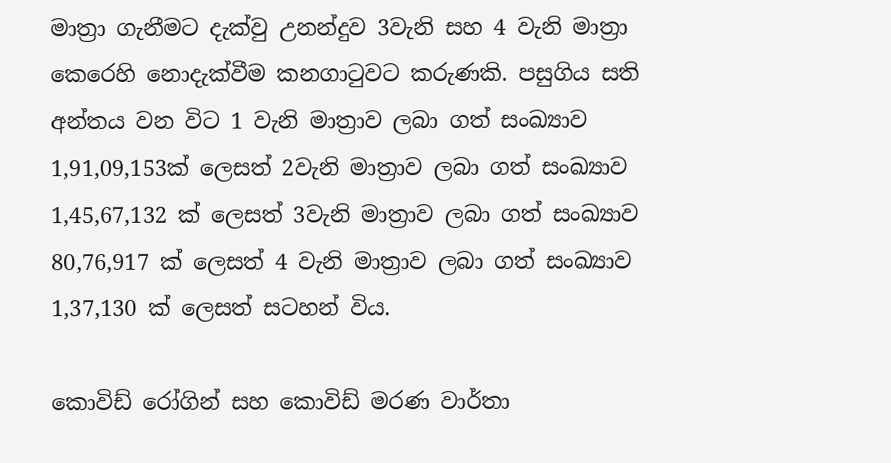මාත්‍රා ගැනීමට දැක්වු උනන්දුව 3වැනි සහ 4 වැනි මාත්‍රා කෙරෙහි නොදැක්වීම කනගාටුවට කරුණකි. පසුගිය සති අන්තය වන විට 1 වැනි මාත්‍රාව ලබා ගත් සංඛ්‍යාව 1,91,09,153ක් ලෙසත් 2වැනි මාත්‍රාව ලබා ගත් සංඛ්‍යාව 1,45,67,132 ක් ලෙසත් 3වැනි මාත්‍රාව ලබා ගත් සංඛ්‍යාව 80,76,917 ක් ලෙසත් 4 වැනි මාත්‍රාව ලබා ගත් සංඛ්‍යාව 1,37,130 ක් ලෙසත් සටහන් විය.

කොවිඩ් රෝගින් සහ කොවිඩ් මරණ වාර්තා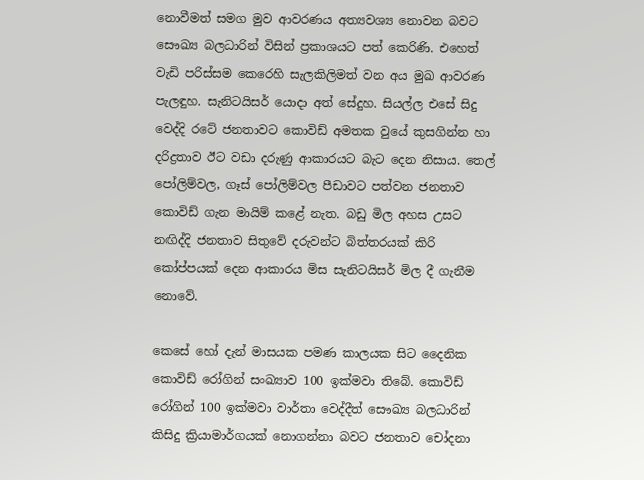නොවීමත් සමග මුව ආවරණය අත්‍යවශ්‍ය නොවන බවට සෞඛ්‍ය බලධාරින් විසින් ප්‍රකාශයට පත් කෙරිණි. එහෙත් වැඩි පරිස්සම කෙරෙහි සැලකිලිමත් වන අය මුඛ ආවරණ පැලඳුහ. සැනිටයිසර් යොදා අත් සේදුහ. සියල්ල එසේ සිදු වෙද්දි රටේ ජනතාවට කොවිඩ් අමතක වුයේ කුසගින්න හා දරිද්‍රතාව ඊට වඩා දරුණු ආකාරයට බැට දෙන නිසාය. තෙල් පෝලිම්වල, ගෑස් පෝලිම්වල පීඩාවට පත්වන ජනතාව කොවිඩ් ගැන මායිම් කළේ නැත. බඩු මිල අහස උසට නඟිද්දි ජනතාව සිතුවේ දරුවන්ට බිත්තරයක් කිරි කෝප්පයක් දෙන ආකාරය මිස සැනිටයිසර් මිල දී ගැනීම නොවේ.

කෙසේ හෝ දැන් මාසයක පමණ කාලයක සිට දෛනික කොවිඩ් රෝගින් සංඛ්‍යාව 100 ඉක්මවා තිබේ. කොවිඩ් රෝගින් 100 ඉක්මවා වාර්තා වෙද්දීත් සෞඛ්‍ය බලධාරින් කිසිදු ක්‍රියාමාර්ගයක් නොගන්නා බවට ජනතාව චෝදනා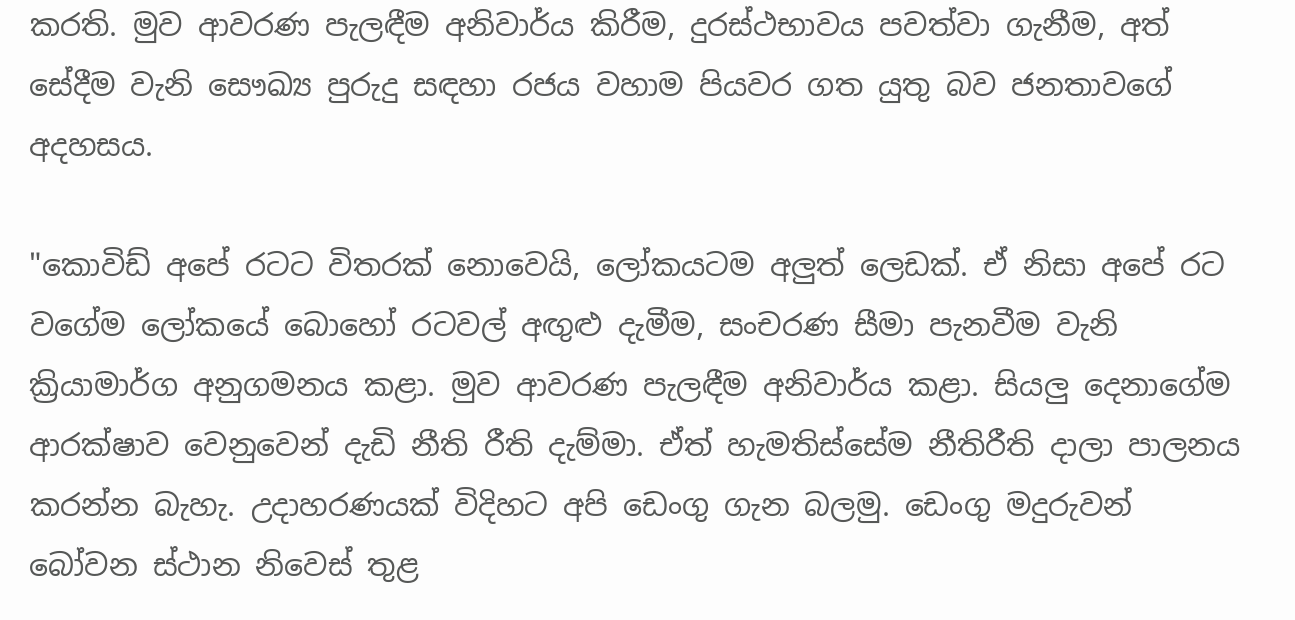කරති. මුව ආවරණ පැලඳීම අනිවාර්ය කිරීම, දුරස්ථභාවය පවත්වා ගැනීම, අත් සේදීම වැනි සෞඛ්‍ය පුරුදු සඳහා රජය වහාම පියවර ගත යුතු බව ජනතාවගේ අදහසය.

"කොවිඩ් අපේ රටට විතරක් නොවෙයි, ලෝකයටම අලුත් ලෙඩක්. ඒ නිසා අපේ රට වගේම ලෝකයේ බොහෝ රටවල් අඟුළු දැමීම, සංචරණ සීමා පැනවීම වැනි ක්‍රියාමාර්ග අනුගමනය කළා. මුව ආවරණ පැලඳීම අනිවාර්ය කළා. සියලු දෙනාගේම ආරක්ෂාව වෙනුවෙන් දැඩි නීති රීති දැම්මා. ඒත් හැමතිස්සේම නීතිරීති දාලා පාලනය කරන්න බැහැ. උදාහරණයක් විදිහට අපි ඩෙංගු ගැන බලමු. ඩෙංගු මදුරුවන් බෝවන ස්ථාන නිවෙස් තුළ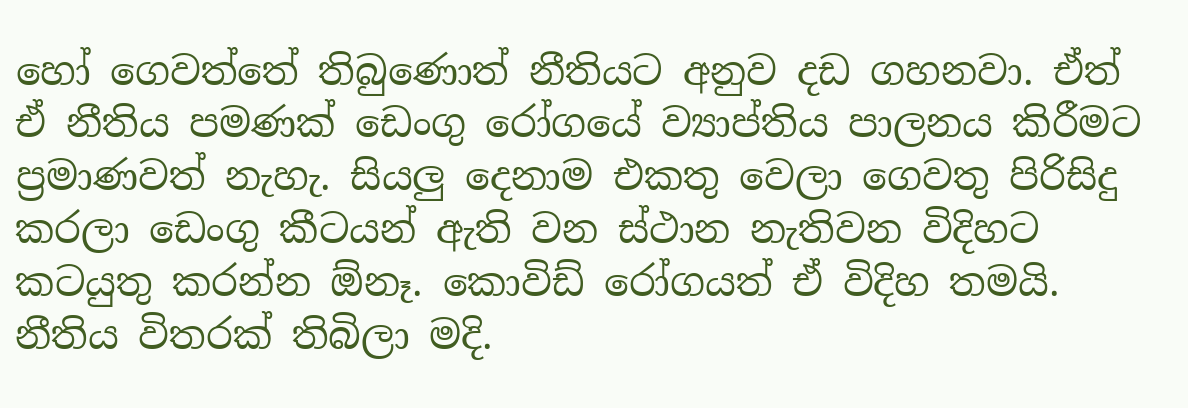හෝ ගෙවත්තේ තිබුණොත් නීතියට අනුව දඩ ගහනවා. ඒත් ඒ නීතිය පමණක් ඩෙංගු රෝගයේ ව්‍යාප්තිය පාලනය කිරීමට ප්‍රමාණවත් නැහැ. සියලු දෙනාම එකතු වෙලා ගෙවතු පිරිසිදු කරලා ඩෙංගු කීටයන් ඇති වන ස්ථාන නැතිවන විදිහට කටයුතු කරන්න ඕනෑ. කොවිඩ් රෝගයත් ඒ විදිහ තමයි. නීතිය විතරක් තිබිලා මදි.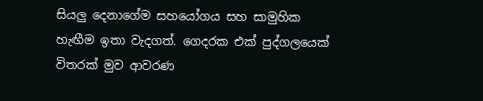සියලු දෙනාගේම සහයෝගය සහ සාමුහික හැඟීම ඉතා වැදගත්. ගෙදරක එක් පුද්ගලයෙක් විතරක් මුව ආවරණ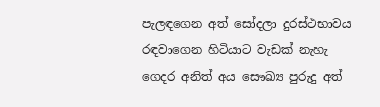පැලඳගෙන අත් සෝදලා දුරස්ථභාවය රඳවාගෙන හිටියාට වැඩක් නැහැ ගෙදර අනිත් අය සෞඛ්‍ය පුරුදු අත්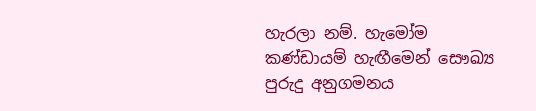හැරලා නම්. හැමෝම කණ්ඩායම් හැඟීමෙන් සෞඛ්‍ය පුරුදු අනුගමනය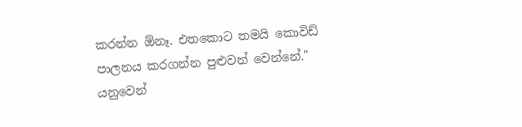කරන්න ඕනෑ. එතකොට තමයි කොවිඩ් පාලනය කරගන්න පුළුවන් වෙන්නේ." යනුවෙන්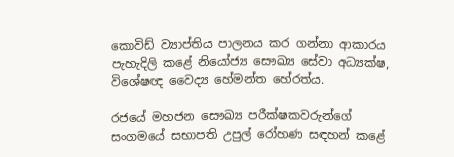කොවිඩ් ව්‍යාප්තිය පාලනය කර ගන්නා ආකාරය පැහැදිලි කළේ නියෝජ්‍ය සෞඛ්‍ය සේවා අධ්‍යක්ෂ, විශේෂඥ වෛද්‍ය හේමන්ත හේරත්ය.

රජයේ මහජන සෞඛ්‍ය පරීක්ෂකවරුන්ගේ සංගමයේ සභාපති උපුල් රෝහණ සඳහන් කළේ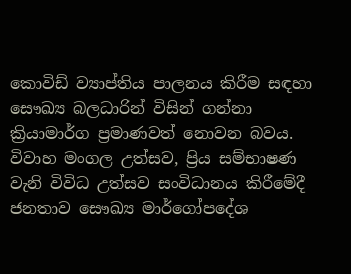කොවිඩ් ව්‍යාප්තිය පාලනය කිරීම සඳහා සෞඛ්‍ය බලධාරින් විසින් ගන්නා ක්‍රියාමාර්ග ප්‍රමාණවත් නොවන බවය. විවාහ මංගල උත්සව, ප්‍රිය සම්භාෂණ වැනි විවිධ උත්සව සංවිධානය කිරීමේදී ජනතාව සෞඛ්‍ය මාර්ගෝපදේශ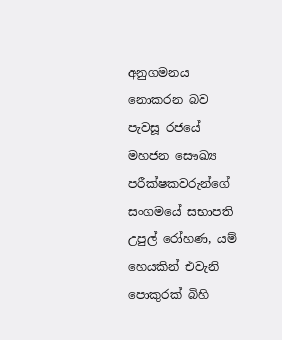අනුගමනය නොකරන බව පැවසූ රජයේ මහජන සෞඛ්‍ය පරීක්ෂකවරුන්ගේ සංගමයේ සභාපති උපුල් රෝහණ, යම් හෙයකින් එවැනි පොකුරක් බිහි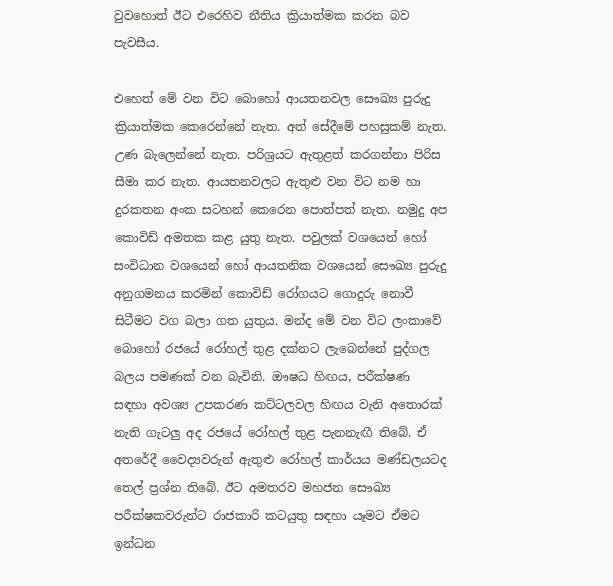වුවහොත් ඊට එරෙහිව නීතිය ක්‍රියාත්මක කරන බව පැවසීය.

එහෙත් මේ වන විට බොහෝ ආයතනවල සෞඛ්‍ය පුරුදු ක්‍රියාත්මක කෙරෙන්නේ නැත. අත් සේදීමේ පහසුකම් නැත. උණ බැලෙන්නේ නැත. පරිශ්‍රයට ඇතුළත් කරගන්නා පිරිස සීමා කර නැත. ආයතනවලට ඇතුළු වන විට නම හා දුරකතන අංක සටහන් කෙරෙන පොත්පත් නැත. නමුදු අප කොවිඩ් අමතක කළ යුතු නැත. පවුලක් වශයෙන් හෝ සංවිධාන වශයෙන් හෝ ආයතනික වශයෙන් සෞඛ්‍ය පුරුදු අනුගමනය කරමින් කොවිඩ් රෝගයට ගොදුරු නොවී සිටීමට වග බලා ගත යුතුය. මන්ද මේ වන විට ලංකාවේ බොහෝ රජයේ රෝහල් තුළ දක්නට ලැබෙන්නේ පුද්ගල බලය පමණක් වන බැවිනි. ඖෂධ හිඟය, පරීක්ෂණ සඳහා අවශ්‍ය උපකරණ කට්ටලවල හිඟය වැනි අතොරක් නැති ගැටලු අද රජයේ රෝහල් තුළ පැනනැඟී තිබේ. ඒ අතරේදී වෛද්‍යවරුන් ඇතුළු රෝහල් කාර්යය මණ්ඩලයටද තෙල් ප්‍රශ්න තිබේ. ඊට අමතරව මහජන සෞඛ්‍ය පරීක්ෂකවරුන්ට රාජකාරි කටයුතු සඳහා යෑමට ඒමට ඉන්ධන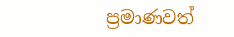ප්‍රමාණවත්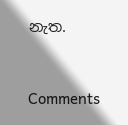නැත.



Comments